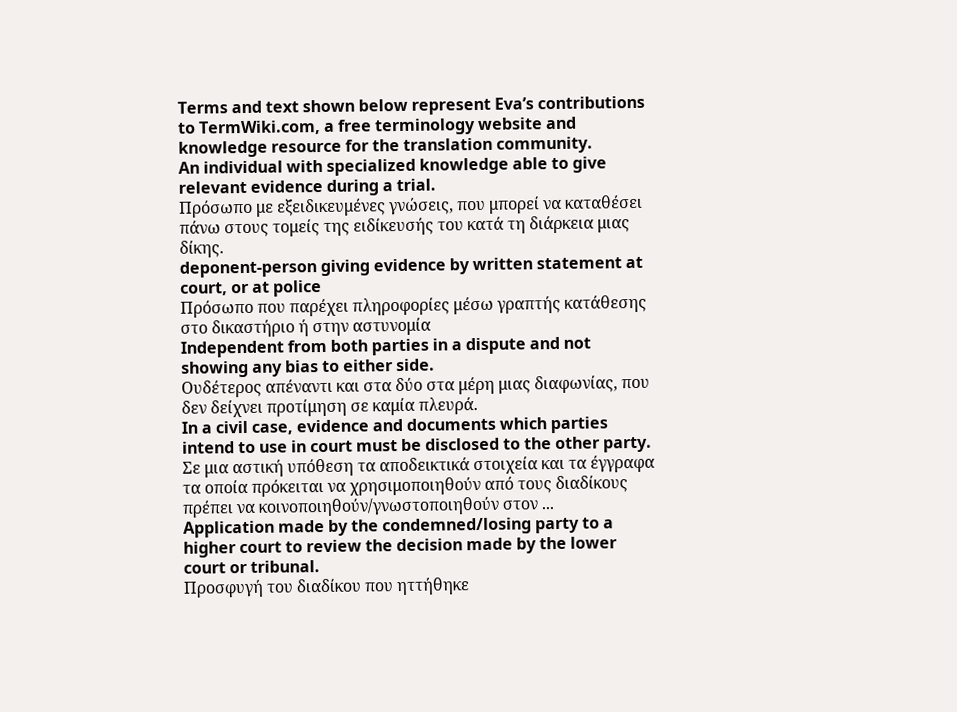Terms and text shown below represent Eva’s contributions to TermWiki.com, a free terminology website and knowledge resource for the translation community.
An individual with specialized knowledge able to give relevant evidence during a trial.
Πρόσωπο με εξειδικευμένες γνώσεις, που μπορεί να καταθέσει πάνω στους τομείς της ειδίκευσής του κατά τη διάρκεια μιας δίκης.
deponent-person giving evidence by written statement at court, or at police
Πρόσωπο που παρέχει πληροφορίες μέσω γραπτής κατάθεσης στο δικαστήριο ή στην αστυνομία
Independent from both parties in a dispute and not showing any bias to either side.
Ουδέτερος απέναντι και στα δύο στα μέρη μιας διαφωνίας, που δεν δείχνει προτίμηση σε καμία πλευρά.
In a civil case, evidence and documents which parties intend to use in court must be disclosed to the other party.
Σε μια αστική υπόθεση τα αποδεικτικά στοιχεία και τα έγγραφα τα οποία πρόκειται να χρησιμοποιηθούν από τους διαδίκους πρέπει να κοινοποιηθούν/γνωστοποιηθούν στον ...
Application made by the condemned/losing party to a higher court to review the decision made by the lower court or tribunal.
Προσφυγή του διαδίκου που ηττήθηκε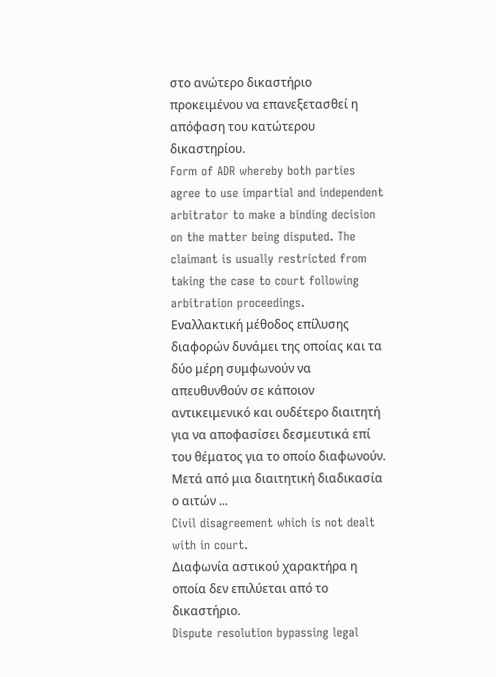στο ανώτερο δικαστήριο προκειμένου να επανεξετασθεί η απόφαση του κατώτερου δικαστηρίου.
Form of ADR whereby both parties agree to use impartial and independent arbitrator to make a binding decision on the matter being disputed. The claimant is usually restricted from taking the case to court following arbitration proceedings.
Εναλλακτική μέθοδος επίλυσης διαφορών δυνάμει της οποίας και τα δύο μέρη συμφωνούν να απευθυνθούν σε κάποιον αντικειμενικό και ουδέτερο διαιτητή για να αποφασίσει δεσμευτικά επί του θέματος για το οποίο διαφωνούν. Μετά από μια διαιτητική διαδικασία ο αιτών ...
Civil disagreement which is not dealt with in court.
Διαφωνία αστικού χαρακτήρα η οποία δεν επιλύεται από τo δικαστήριο.
Dispute resolution bypassing legal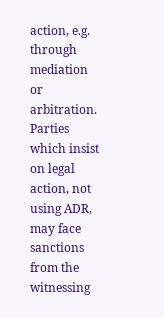action, e.g. through mediation or arbitration. Parties which insist on legal action, not using ADR, may face sanctions from the witnessing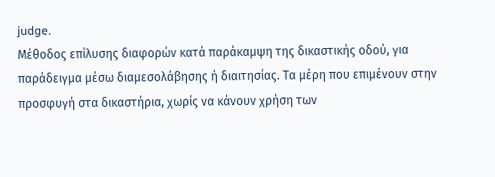judge.
Μέθοδος επίλυσης διαφορών κατά παράκαμψη της δικαστικής οδού, για παράδειγμα μέσω διαμεσολάβησης ή διαιτησίας. Τα μέρη που επιμένουν στην προσφυγή στα δικαστήρια, χωρίς να κάνουν χρήση των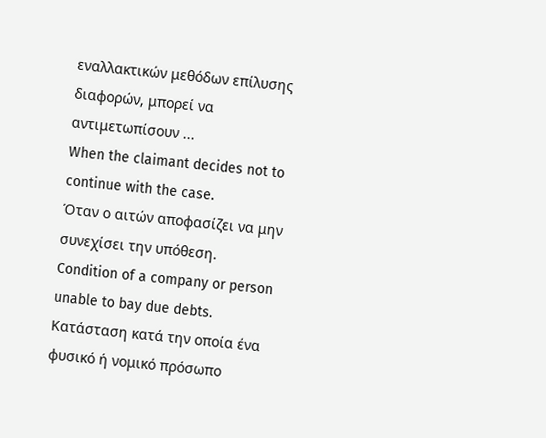εναλλακτικών μεθόδων επίλυσης διαφορών, μπορεί να αντιμετωπίσουν ...
When the claimant decides not to continue with the case.
Όταν ο αιτών αποφασίζει να μην συνεχίσει την υπόθεση.
Condition of a company or person unable to bay due debts.
Κατάσταση κατά την οποία ένα φυσικό ή νομικό πρόσωπο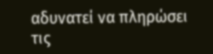αδυνατεί να πληρώσει τις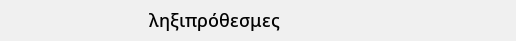ληξιπρόθεσμες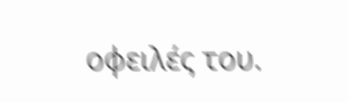οφειλές του.